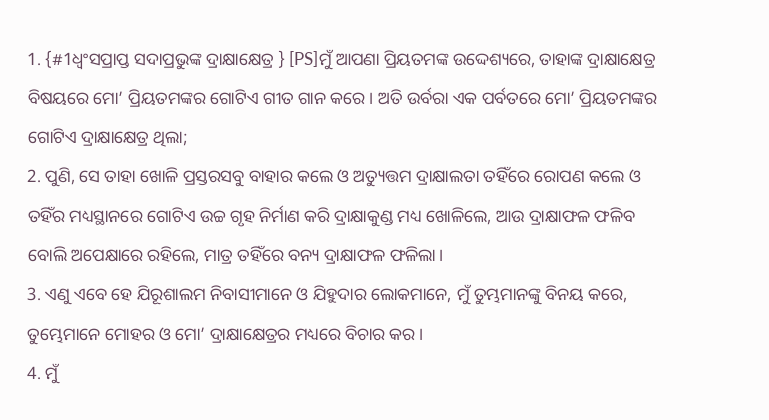1. {#1ଧ୍ୱଂସପ୍ରାପ୍ତ ସଦାପ୍ରଭୁଙ୍କ ଦ୍ରାକ୍ଷାକ୍ଷେତ୍ର } [PS]ମୁଁ ଆପଣା ପ୍ରିୟତମଙ୍କ ଉଦ୍ଦେଶ୍ୟରେ, ତାହାଙ୍କ ଦ୍ରାକ୍ଷାକ୍ଷେତ୍ର ବିଷୟରେ ମୋ’ ପ୍ରିୟତମଙ୍କର ଗୋଟିଏ ଗୀତ ଗାନ କରେ। ଅତି ଉର୍ବରା ଏକ ପର୍ବତରେ ମୋ’ ପ୍ରିୟତମଙ୍କର ଗୋଟିଏ ଦ୍ରାକ୍ଷାକ୍ଷେତ୍ର ଥିଲା;
2. ପୁଣି, ସେ ତାହା ଖୋଳି ପ୍ରସ୍ତରସବୁ ବାହାର କଲେ ଓ ଅତ୍ୟୁତ୍ତମ ଦ୍ରାକ୍ଷାଲତା ତହିଁରେ ରୋପଣ କଲେ ଓ ତହିଁର ମଧ୍ୟସ୍ଥାନରେ ଗୋଟିଏ ଉଚ୍ଚ ଗୃହ ନିର୍ମାଣ କରି ଦ୍ରାକ୍ଷାକୁଣ୍ଡ ମଧ୍ୟ ଖୋଳିଲେ, ଆଉ ଦ୍ରାକ୍ଷାଫଳ ଫଳିବ ବୋଲି ଅପେକ୍ଷାରେ ରହିଲେ, ମାତ୍ର ତହିଁରେ ବନ୍ୟ ଦ୍ରାକ୍ଷାଫଳ ଫଳିଲା।
3. ଏଣୁ ଏବେ ହେ ଯିରୂଶାଲମ ନିବାସୀମାନେ ଓ ଯିହୁଦାର ଲୋକମାନେ, ମୁଁ ତୁମ୍ଭମାନଙ୍କୁ ବିନୟ କରେ, ତୁମ୍ଭେମାନେ ମୋହର ଓ ମୋ’ ଦ୍ରାକ୍ଷାକ୍ଷେତ୍ରର ମଧ୍ୟରେ ବିଚାର କର।
4. ମୁଁ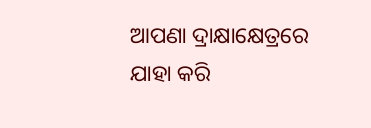ଆପଣା ଦ୍ରାକ୍ଷାକ୍ଷେତ୍ରରେ ଯାହା କରି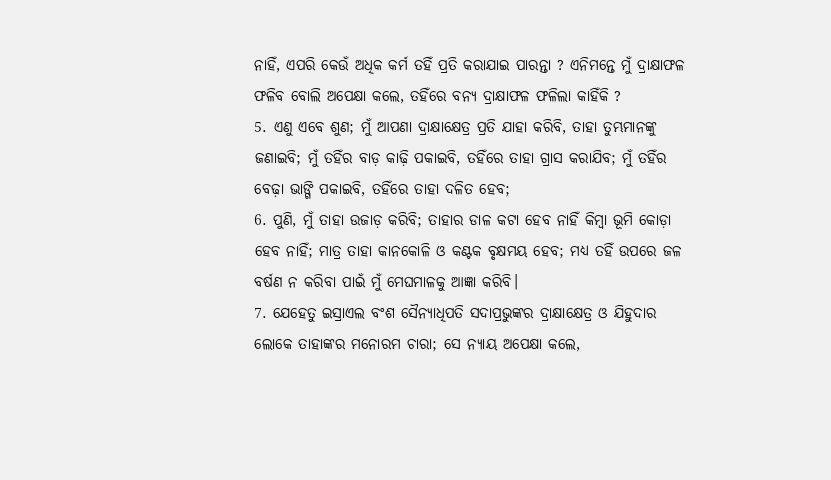ନାହିଁ, ଏପରି କେଉଁ ଅଧିକ କର୍ମ ତହିଁ ପ୍ରତି କରାଯାଇ ପାରନ୍ତା ? ଏନିମନ୍ତେ ମୁଁ ଦ୍ରାକ୍ଷାଫଳ ଫଳିବ ବୋଲି ଅପେକ୍ଷା କଲେ, ତହିଁରେ ବନ୍ୟ ଦ୍ରାକ୍ଷାଫଳ ଫଳିଲା କାହିଁକି ?
5. ଏଣୁ ଏବେ ଶୁଣ; ମୁଁ ଆପଣା ଦ୍ରାକ୍ଷାକ୍ଷେତ୍ର ପ୍ରତି ଯାହା କରିବି, ତାହା ତୁମ୍ଭମାନଙ୍କୁ ଜଣାଇବି; ମୁଁ ତହିଁର ବାଡ଼ କାଢ଼ି ପକାଇବି, ତହିଁରେ ତାହା ଗ୍ରାସ କରାଯିବ; ମୁଁ ତହିଁର ବେଢ଼ା ଭାଙ୍ଗି ପକାଇବି, ତହିଁରେ ତାହା ଦଳିତ ହେବ;
6. ପୁଣି, ମୁଁ ତାହା ଉଜାଡ଼ କରିବି; ତାହାର ଡାଳ କଟା ହେବ ନାହିଁ କିମ୍ବା ଭୂମି କୋଡ଼ା ହେବ ନାହିଁ; ମାତ୍ର ତାହା କାନକୋଳି ଓ କଣ୍ଟକ ବୃକ୍ଷମୟ ହେବ; ମଧ୍ୟ ତହିଁ ଉପରେ ଜଳ ବର୍ଷଣ ନ କରିବା ପାଇଁ ମୁଁ ମେଘମାଳକୁ ଆଜ୍ଞା କରିବି।
7. ଯେହେତୁ ଇସ୍ରାଏଲ ବଂଶ ସୈନ୍ୟାଧିପତି ସଦାପ୍ରଭୁଙ୍କର ଦ୍ରାକ୍ଷାକ୍ଷେତ୍ର ଓ ଯିହୁଦାର ଲୋକେ ତାହାଙ୍କର ମନୋରମ ଚାରା; ସେ ନ୍ୟାୟ ଅପେକ୍ଷା କଲେ,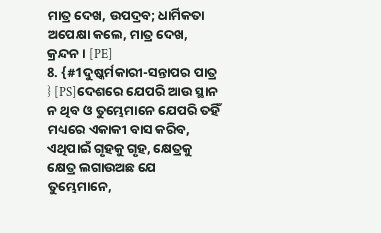ମାତ୍ର ଦେଖ, ଉପଦ୍ରବ; ଧାର୍ମିକତା ଅପେକ୍ଷା କଲେ, ମାତ୍ର ଦେଖ, କ୍ରନ୍ଦନ। [PE]
8. {#1ଦୁଷ୍କର୍ମକାରୀ-ସନ୍ତାପର ପାତ୍ର } [PS]ଦେଶରେ ଯେପରି ଆଉ ସ୍ଥାନ ନ ଥିବ ଓ ତୁମ୍ଭେମାନେ ଯେପରି ତହିଁ ମଧ୍ୟରେ ଏକାକୀ ବାସ କରିବ, ଏଥିପାଇଁ ଗୃହକୁ ଗୃହ, କ୍ଷେତ୍ରକୁ କ୍ଷେତ୍ର ଲଗାଉଅଛ ଯେ ତୁମ୍ଭେମାନେ,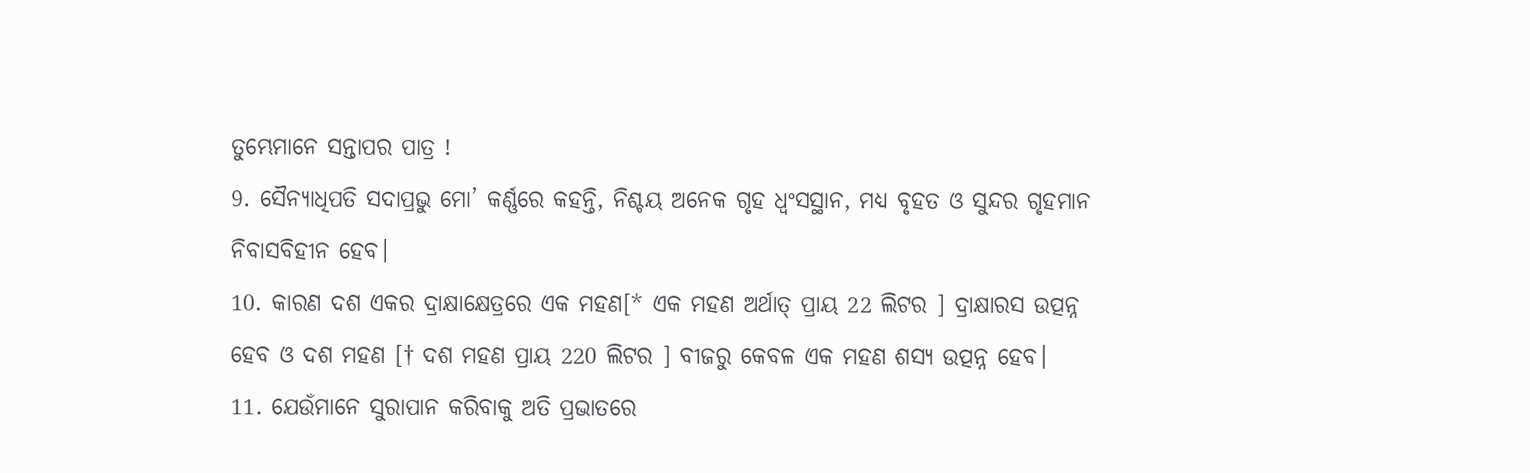ତୁମ୍ଭେମାନେ ସନ୍ତାପର ପାତ୍ର !
9. ସୈନ୍ୟାଧିପତି ସଦାପ୍ରଭୁ ମୋ’ କର୍ଣ୍ଣରେ କହନ୍ତି, ନିଶ୍ଚୟ ଅନେକ ଗୃହ ଧ୍ୱଂସସ୍ଥାନ, ମଧ୍ୟ ବୃହତ ଓ ସୁନ୍ଦର ଗୃହମାନ ନିବାସବିହୀନ ହେବ।
10. କାରଣ ଦଶ ଏକର ଦ୍ରାକ୍ଷାକ୍ଷେତ୍ରରେ ଏକ ମହଣ[* ଏକ ମହଣ ଅର୍ଥାତ୍ ପ୍ରାୟ 22 ଲିଟର ] ଦ୍ରାକ୍ଷାରସ ଉତ୍ପନ୍ନ ହେବ ଓ ଦଶ ମହଣ [† ଦଶ ମହଣ ପ୍ରାୟ 220 ଲିଟର ] ବୀଜରୁ କେବଳ ଏକ ମହଣ ଶସ୍ୟ ଉତ୍ପନ୍ନ ହେବ।
11. ଯେଉଁମାନେ ସୁରାପାନ କରିବାକୁ ଅତି ପ୍ରଭାତରେ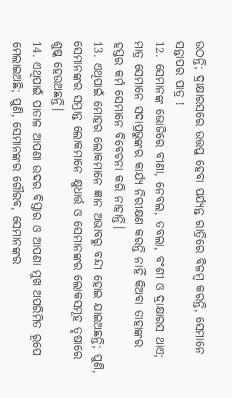ଉଠନ୍ତି; ଦ୍ରାକ୍ଷାରସରେ ଉତ୍ତପ୍ତ ହେବା ପର୍ଯ୍ୟନ୍ତ ରାତ୍ରିରେ ବିଳମ୍ବ କରନ୍ତି, ସେମାନେ ସନ୍ତାପର ପାତ୍ର !
12. ସେମାନଙ୍କ ଭୋଜିରେ ବୀଣା, ନେବଲ, ତବଲା, ବଂଶୀ ଓ ଦ୍ରାକ୍ଷାରସ ଥାଏ; ମାତ୍ର ସେମାନେ ସଦାପ୍ରଭୁଙ୍କର କାର୍ଯ୍ୟ ନିରୀକ୍ଷଣ କରନ୍ତି ନାହିଁ କିଅବା ତାହାଙ୍କର ହସ୍ତର କର୍ମ ସେମାନେ ବିବେଚନା କରି ନାହାନ୍ତି।
13. ଏଥିପାଇଁ ମୋହର ଲୋକମାନେ ଜ୍ଞାନ ଅଭାବରୁ ବନ୍ଦୀ ହୋଇ ଯାଇଅଛନ୍ତି; ପୁଣି, ସେମାନଙ୍କର ସମ୍ଭ୍ରାନ୍ତ ଲୋକମାନେ କ୍ଷୁଧାର୍ତ୍ତ ଓ ସେମାନଙ୍କର ଲୋକସମୂହ ତୃଷାରେ ଶୁଷ୍କ ହେଉଅଛନ୍ତି।
14. ଏଥିପାଇଁ ପାତାଳ ଆପଣା ଉଦର ବିସ୍ତାର ଓ ଆପଣା ମୁଖ ଅପରିମିତ ରୂପେ ମେଲାଇଅଛି; ପୁଣି, ସେମାନଙ୍କର ଗୌରବ, ସେମାନଙ୍କର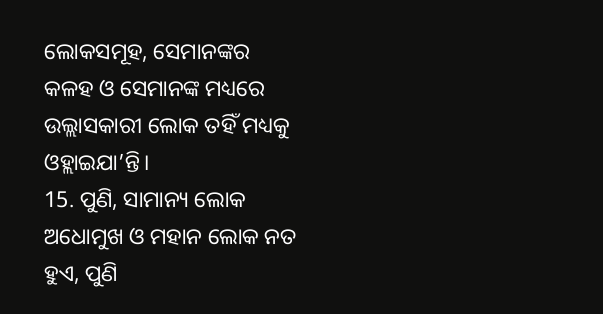ଲୋକସମୂହ, ସେମାନଙ୍କର କଳହ ଓ ସେମାନଙ୍କ ମଧ୍ୟରେ ଉଲ୍ଲାସକାରୀ ଲୋକ ତହିଁ ମଧ୍ୟକୁ ଓହ୍ଲାଇଯା’ନ୍ତି।
15. ପୁଣି, ସାମାନ୍ୟ ଲୋକ ଅଧୋମୁଖ ଓ ମହାନ ଲୋକ ନତ ହୁଏ, ପୁଣି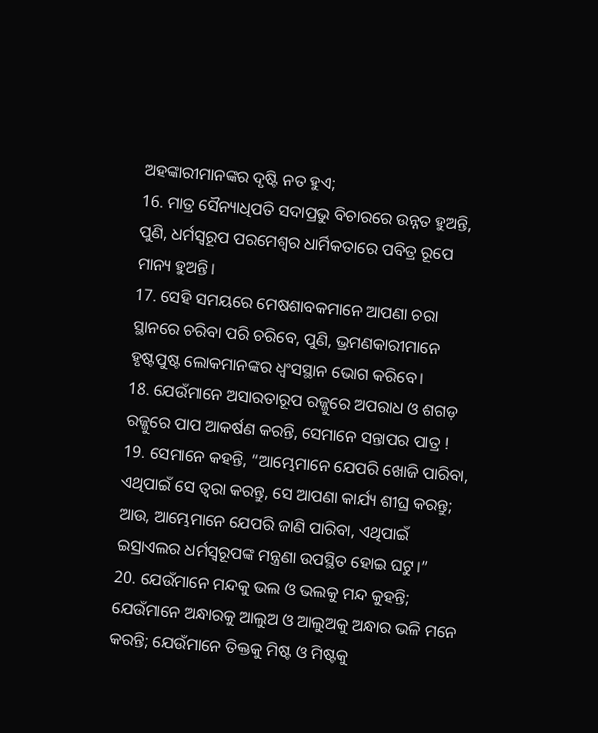ଅହଙ୍କାରୀମାନଙ୍କର ଦୃଷ୍ଟି ନତ ହୁଏ;
16. ମାତ୍ର ସୈନ୍ୟାଧିପତି ସଦାପ୍ରଭୁ ବିଚାରରେ ଉନ୍ନତ ହୁଅନ୍ତି, ପୁଣି, ଧର୍ମସ୍ୱରୂପ ପରମେଶ୍ଵର ଧାର୍ମିକତାରେ ପବିତ୍ର ରୂପେ ମାନ୍ୟ ହୁଅନ୍ତି।
17. ସେହି ସମୟରେ ମେଷଶାବକମାନେ ଆପଣା ଚରା ସ୍ଥାନରେ ଚରିବା ପରି ଚରିବେ, ପୁଣି, ଭ୍ରମଣକାରୀମାନେ ହୃଷ୍ଟପୁଷ୍ଟ ଲୋକମାନଙ୍କର ଧ୍ୱଂସସ୍ଥାନ ଭୋଗ କରିବେ।
18. ଯେଉଁମାନେ ଅସାରତାରୂପ ରଜ୍ଜୁରେ ଅପରାଧ ଓ ଶଗଡ଼ ରଜ୍ଜୁରେ ପାପ ଆକର୍ଷଣ କରନ୍ତି, ସେମାନେ ସନ୍ତାପର ପାତ୍ର !
19. ସେମାନେ କହନ୍ତି, “ଆମ୍ଭେମାନେ ଯେପରି ଖୋଜି ପାରିବା, ଏଥିପାଇଁ ସେ ତ୍ୱରା କରନ୍ତୁ, ସେ ଆପଣା କାର୍ଯ୍ୟ ଶୀଘ୍ର କରନ୍ତୁ; ଆଉ, ଆମ୍ଭେମାନେ ଯେପରି ଜାଣି ପାରିବା, ଏଥିପାଇଁ ଇସ୍ରାଏଲର ଧର୍ମସ୍ୱରୂପଙ୍କ ମନ୍ତ୍ରଣା ଉପସ୍ଥିତ ହୋଇ ଘଟୁ।”
20. ଯେଉଁମାନେ ମନ୍ଦକୁ ଭଲ ଓ ଭଲକୁ ମନ୍ଦ କୁହନ୍ତି; ଯେଉଁମାନେ ଅନ୍ଧାରକୁ ଆଲୁଅ ଓ ଆଲୁଅକୁ ଅନ୍ଧାର ଭଳି ମନେ କରନ୍ତି; ଯେଉଁମାନେ ତିକ୍ତକୁ ମିଷ୍ଟ ଓ ମିଷ୍ଟକୁ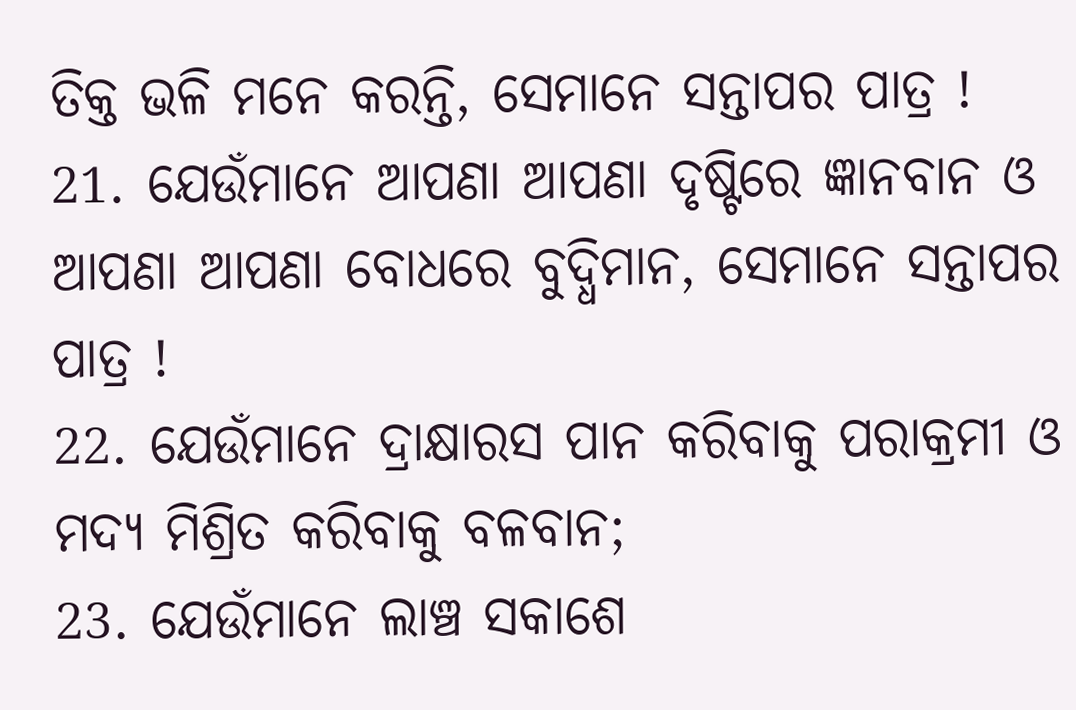ତିକ୍ତ ଭଳି ମନେ କରନ୍ତି, ସେମାନେ ସନ୍ତାପର ପାତ୍ର !
21. ଯେଉଁମାନେ ଆପଣା ଆପଣା ଦୃଷ୍ଟିରେ ଜ୍ଞାନବାନ ଓ ଆପଣା ଆପଣା ବୋଧରେ ବୁଦ୍ଧିମାନ, ସେମାନେ ସନ୍ତାପର ପାତ୍ର !
22. ଯେଉଁମାନେ ଦ୍ରାକ୍ଷାରସ ପାନ କରିବାକୁ ପରାକ୍ରମୀ ଓ ମଦ୍ୟ ମିଶ୍ରିତ କରିବାକୁ ବଳବାନ;
23. ଯେଉଁମାନେ ଲାଞ୍ଚ ସକାଶେ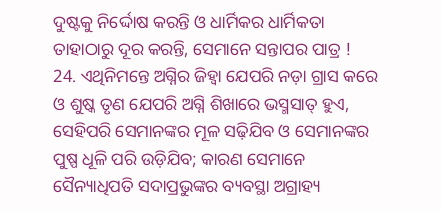ଦୁଷ୍ଟକୁ ନିର୍ଦ୍ଦୋଷ କରନ୍ତି ଓ ଧାର୍ମିକର ଧାର୍ମିକତା ତାହାଠାରୁ ଦୂର କରନ୍ତି, ସେମାନେ ସନ୍ତାପର ପାତ୍ର !
24. ଏଥିନିମନ୍ତେ ଅଗ୍ନିର ଜିହ୍ୱା ଯେପରି ନଡ଼ା ଗ୍ରାସ କରେ ଓ ଶୁଷ୍କ ତୃଣ ଯେପରି ଅଗ୍ନି ଶିଖାରେ ଭସ୍ମସାତ୍ ହୁଏ, ସେହିପରି ସେମାନଙ୍କର ମୂଳ ସଢ଼ିଯିବ ଓ ସେମାନଙ୍କର ପୁଷ୍ପ ଧୂଳି ପରି ଉଡ଼ିଯିବ; କାରଣ ସେମାନେ ସୈନ୍ୟାଧିପତି ସଦାପ୍ରଭୁଙ୍କର ବ୍ୟବସ୍ଥା ଅଗ୍ରାହ୍ୟ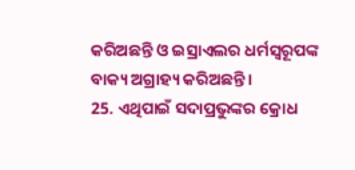କରିଅଛନ୍ତି ଓ ଇସ୍ରାଏଲର ଧର୍ମସ୍ୱରୂପଙ୍କ ବାକ୍ୟ ଅଗ୍ରାହ୍ୟ କରିଅଛନ୍ତି।
25. ଏଥିପାଇଁ ସଦାପ୍ରଭୁଙ୍କର କ୍ରୋଧ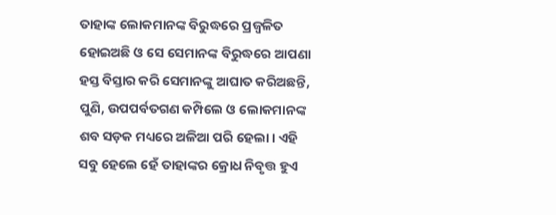ତାହାଙ୍କ ଲୋକମାନଙ୍କ ବିରୁଦ୍ଧରେ ପ୍ରଜ୍ୱଳିତ ହୋଇଅଛି ଓ ସେ ସେମାନଙ୍କ ବିରୁଦ୍ଧରେ ଆପଣା ହସ୍ତ ବିସ୍ତାର କରି ସେମାନଙ୍କୁ ଆଘାତ କରିଅଛନ୍ତି, ପୁଣି, ଉପପର୍ବତଗଣ କମ୍ପିଲେ ଓ ଲୋକମାନଙ୍କ ଶବ ସଡ଼କ ମଧ୍ୟରେ ଅଳିଆ ପରି ହେଲା। ଏହି ସବୁ ହେଲେ ହେଁ ତାହାଙ୍କର କ୍ରୋଧ ନିବୃତ୍ତ ହୁଏ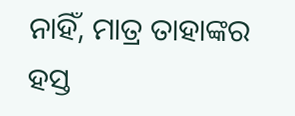ନାହିଁ, ମାତ୍ର ତାହାଙ୍କର ହସ୍ତ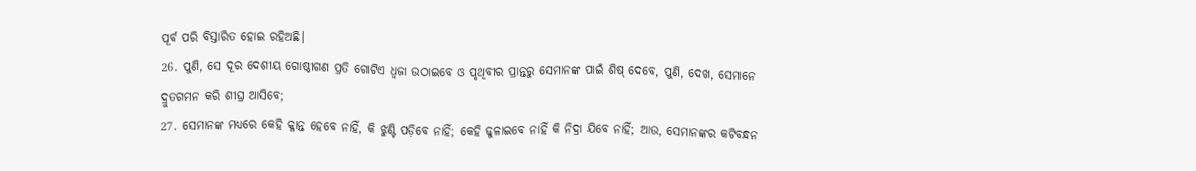ପୂର୍ବ ପରି ବିସ୍ତାରିତ ହୋଇ ରହିଅଛି।
26. ପୁଣି, ସେ ଦୂର ଦେଶୀୟ ଗୋଷ୍ଠୀଗଣ ପ୍ରତି ଗୋଟିଏ ଧ୍ୱଜା ଉଠାଇବେ ଓ ପୃଥିବୀର ପ୍ରାନ୍ତରୁ ସେମାନଙ୍କ ପାଇଁ ଶିଷ୍ ଦେବେ, ପୁଣି, ଦେଖ, ସେମାନେ ଦ୍ରୁତଗମନ କରି ଶୀଘ୍ର ଆସିବେ;
27. ସେମାନଙ୍କ ମଧ୍ୟରେ କେହି କ୍ଳାନ୍ତ ହେବେ ନାହିଁ, କି ଝୁଣ୍ଟି ପଡ଼ିବେ ନାହିଁ; କେହି ଢୁଳାଇବେ ନାହିଁ କି ନିଦ୍ରା ଯିବେ ନାହିଁ; ଆଉ, ସେମାନଙ୍କର କଟିବନ୍ଧନ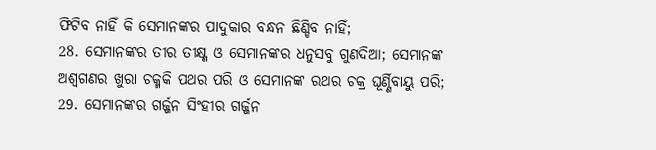ଫିଟିବ ନାହିଁ କି ସେମାନଙ୍କର ପାଦୁକାର ବନ୍ଧନ ଛିଣ୍ଡିବ ନାହିଁ;
28. ସେମାନଙ୍କର ତୀର ତୀକ୍ଷ୍ଣ ଓ ସେମାନଙ୍କର ଧନୁସବୁ ଗୁଣଦିଆ; ସେମାନଙ୍କ ଅଶ୍ୱଗଣର ଖୁରା ଚକ୍ମକି ପଥର ପରି ଓ ସେମାନଙ୍କ ରଥର ଚକ୍ର ଘୂର୍ଣ୍ଣିବାୟୁ ପରି;
29. ସେମାନଙ୍କର ଗର୍ଜ୍ଜନ ସିଂହୀର ଗର୍ଜ୍ଜନ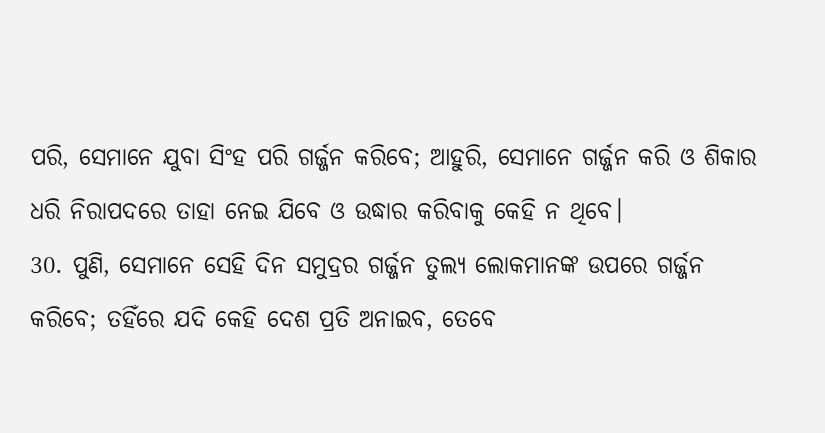ପରି, ସେମାନେ ଯୁବା ସିଂହ ପରି ଗର୍ଜ୍ଜନ କରିବେ; ଆହୁରି, ସେମାନେ ଗର୍ଜ୍ଜନ କରି ଓ ଶିକାର ଧରି ନିରାପଦରେ ତାହା ନେଇ ଯିବେ ଓ ଉଦ୍ଧାର କରିବାକୁ କେହି ନ ଥିବେ।
30. ପୁଣି, ସେମାନେ ସେହି ଦିନ ସମୁଦ୍ରର ଗର୍ଜ୍ଜନ ତୁଲ୍ୟ ଲୋକମାନଙ୍କ ଉପରେ ଗର୍ଜ୍ଜନ କରିବେ; ତହିଁରେ ଯଦି କେହି ଦେଶ ପ୍ରତି ଅନାଇବ, ତେବେ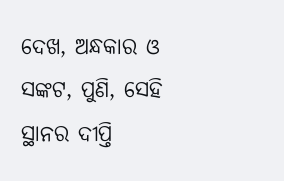ଦେଖ, ଅନ୍ଧକାର ଓ ସଙ୍କଟ, ପୁଣି, ସେହି ସ୍ଥାନର ଦୀପ୍ତି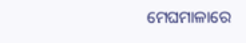ମେଘମାଳାରେ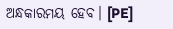ଅନ୍ଧକାରମୟ ହେବ। [PE]